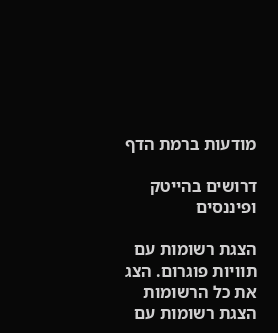מודעות ברמת הדף

דרושים בהייטק ופיננסים

הצגת רשומות עם תוויות פוגרום. הצג את כל הרשומות
הצגת רשומות עם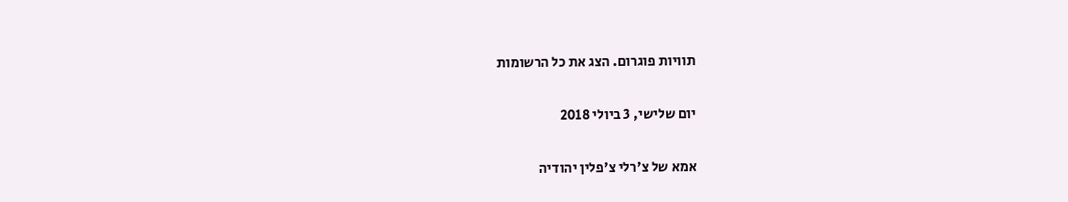תוויות פוגרום. הצג את כל הרשומות

יום שלישי, 3 ביולי 2018

אמא של צ'רלי צ'פלין יהודיה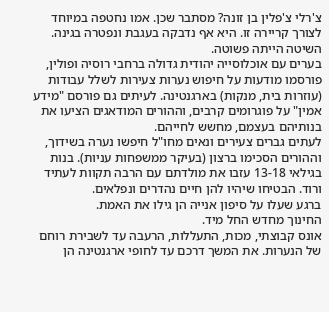צ'רלי צ'פלין בן זונה? מסתבר שכן. אמו נחטפה במיוחד לצורך קריירה זו. היא אף נדבקה בעגבת ונפטרה בגינה.
השיטה הייתה פשוטה.
בערים עם אוכלוסייה יהודית גדולה ברחבי רוסיה ופולין, פורסמו מודעות על חיפוש נערות צעירות לשלל עבודות (עוזרות בית, מנקות) בארגנטינה. לעיתים גם פורסם "מידע אמין" על פוגרומים קרבים, וההורים המודאגים הציעו את בנותיהם בעצמם, מחשש לחייהם.
לעתים גברים צעירים ונאים מחו"ל חיפשו נערה בשידוך, וההורים הסכימו ברצון (בעיקר ממשפחות עניות). בנות בגילאי 13-18 עזבו את מולדתם עם הרבה תקוות לעתיד ורוד. הבטיחו שיהיו להן חיים נהדרים ונפלאים.
ברגע שעלו על סיפון אנייה הן גילו את האמת.
החינוך מחדש החל מיד.
אונס קבוצתי, מכות, התעללות, הרעבה עד לשבירת רוחם של הנערות. את המשך דרכם עד לחופי ארגנטינה הן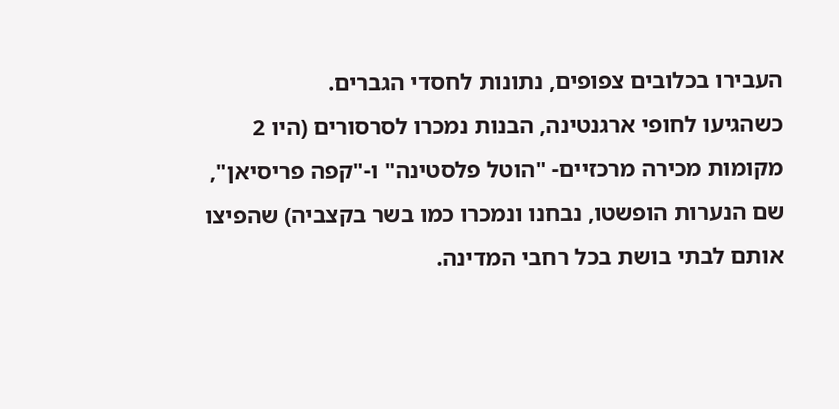העבירו בכלובים צפופים, נתונות לחסדי הגברים.
כשהגיעו לחופי ארגנטינה, הבנות נמכרו לסרסורים (היו 2 מקומות מכירה מרכזיים- "הוטל פלסטינה" ו-"קפה פריסיאן", שם הנערות הופשטו, נבחנו ונמכרו כמו בשר בקצביה) שהפיצו אותם לבתי בושת בכל רחבי המדינה.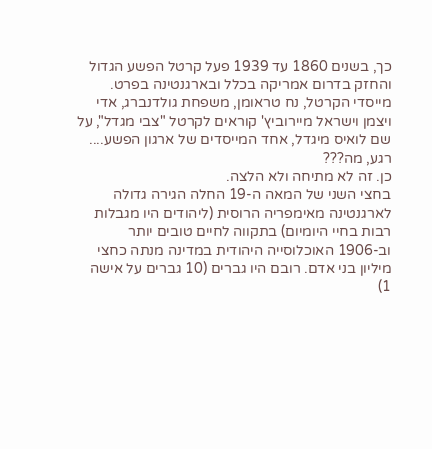כך, בשנים 1860 עד 1939 פעל קרטל הפשע הגדול והחזק בדרום אמריקה בכלל ובארגנטינה בפרט.
מייסדי הקרטל, נח טראומן, משפחת גולדנברג, אדי ויצמן וישראל מיירוביץ' קוראים לקרטל "צבי מגדל", על שם לואיס מיגדל, אחד המייסדים של ארגון הפשע....
רגע, מה???
כן. זה לא מתיחה ולא הלצה.
בחצי השני של המאה ה-19 החלה הגירה גדולה לארגנטינה מאימפריה הרוסית (ליהודים היו מגבלות רבות בחיי היומיום) בתקווה לחיים טובים יותר וב-1906 האוכלוסייה היהודית במדינה מנתה כחצי מיליון בני אדם. רובם היו גברים (10 גברים על אישה 1)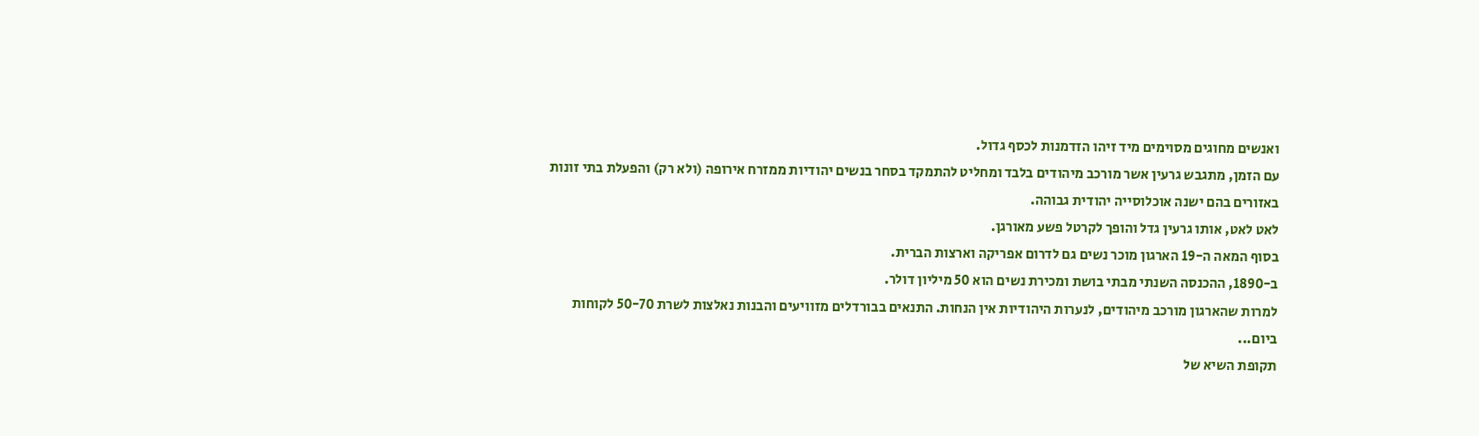ואנשים מחוגים מסוימים מיד זיהו הזדמנות לכסף גדול.
עם הזמן, מתגבש גרעין אשר מורכב מיהודים בלבד ומחליט להתמקד בסחר בנשים יהודיות ממזרח אירופה (ולא רק) והפעלת בתי זונות באזורים בהם ישנה אוכלוסייה יהודית גבוהה.
לאט לאט, אותו גרעין גדל והופך לקרטל פשע מאורגן.
בסוף המאה ה-19 הארגון מוכר נשים גם לדרום אפריקה וארצות הברית.
ב-1890, ההכנסה השנתי מבתי בושת ומכירת נשים הוא 50 מיליון דולר.
למרות שהארגון מורכב מיהודים, לנערות היהודיות אין הנחות. התנאים בבורדלים מזוויעים והבנות נאלצות לשרת 50-70 לקוחות ביום...
תקופת השיא של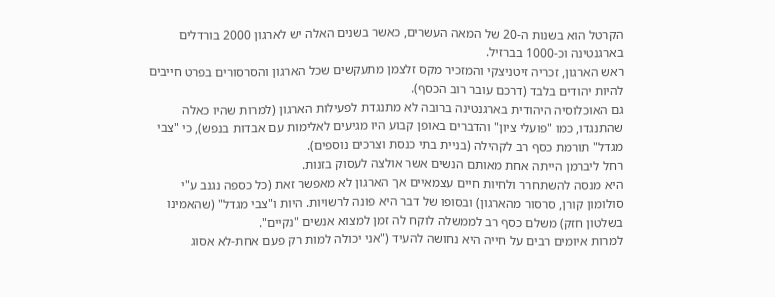הקרטל הוא בשנות ה-20 של המאה העשרים, כאשר בשנים האלה יש לארגון 2000 בורדלים בארגנטינה וכ-1000 בברזיל.
ראש הארגון, זכריה זיטניצקי והמזכיר מקס זלצמן מתעקשים שכל הארגון והסרסורים בפרט חייבים להיות יהודים בלבד (דרכם עובר רוב הכסף).
גם האוכלוסיה היהודית בארגנטינה ברובה לא מתנגדת לפעילות הארגון (למרות שהיו כאלה שהתנגדו, כמו "פועלי ציון" והדברים באופן קבוע היו מגיעים לאלימות עם אבדות בנפש), כי "צבי מגדל" תורמת כסף רב לקהילה (בניית בתי כנסת וצרכים נוספים).
רחל ליברמן הייתה אחת מאותם הנשים אשר אולצה לעסוק בזנות.
היא מנסה להשתחרר ולחיות חיים עצמאיים אך הארגון לא מאפשר זאת (כל כספה נגנב ע"י סולומון קורן, סרסור מהארגון) ובסופו של דבר היא פונה לרשויות. היות ו"צבי מגדל" (שהאמינו בשלטון חזק) משלם כסף רב לממשלה לוקח לה זמן למצוא אנשים "נקיים".
למרות איומים רבים על חייה היא נחושה להעיד ("אני יכולה למות רק פעם אחת-לא אסוג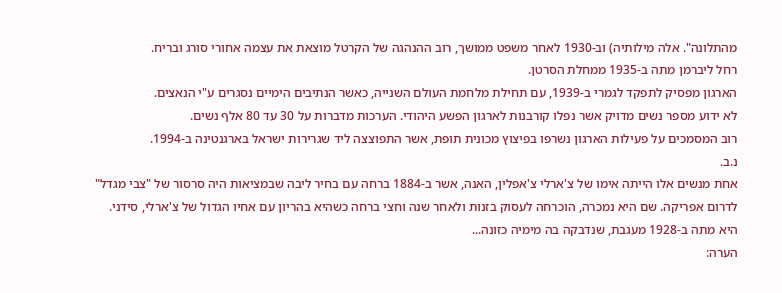מהתלונה". אלה מילותיה) וב-1930 לאחר משפט ממושך, רוב ההנהגה של הקרטל מוצאת את עצמה אחורי סורג ובריח.
רחל ליברמן מתה ב-1935 ממחלת הסרטן.
הארגון מפסיק לתפקד לגמרי ב-1939, עם תחילת מלחמת העולם השנייה, כאשר הנתיבים הימיים נסגרים ע"י הנאצים.
לא ידוע מספר נשים מדויק אשר נפלו קורבנות לארגון הפשע היהודי. הערכות מדברות על 30 עד 80 אלף נשים.
רוב המסמכים על פעילות הארגון נשרפו בפיצוץ מכונית תופת, אשר התפוצצה ליד שגרירות ישראל בארגנטינה ב-1994.
נ.ב.
אחת מנשים אלו הייתה אימו של צ'ארלי צ'אפלין, האנה, אשר ב-1884 ברחה עם בחיר ליבה שבמציאות היה סרסור של "צבי מגדל" לדרום אפריקה. שם היא נמכרה, הוכרחה לעסוק בזנות ולאחר שנה וחצי ברחה כשהיא בהריון עם אחיו הגדול של צ'ארלי, סידני.
היא מתה ב-1928 מעגבת, שנדבקה בה מימיה כזונה...
הערה: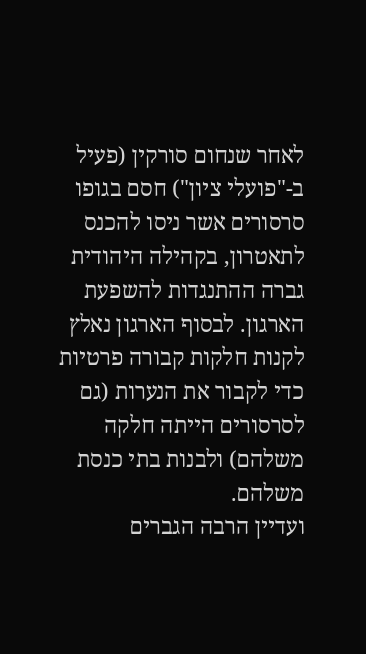לאחר שנחום סורקין (פעיל ב-"פועלי ציון") חסם בגופו סרסורים אשר ניסו להכנס לתאטרון, בקהילה היהודית גברה ההתנגדות להשפעת הארגון. לבסוף הארגון נאלץ לקנות חלקות קבורה פרטיות כדי לקבור את הנערות (גם לסרסורים הייתה חלקה משלהם) ולבנות בתי כנסת משלהם.
ועדיין הרבה הגברים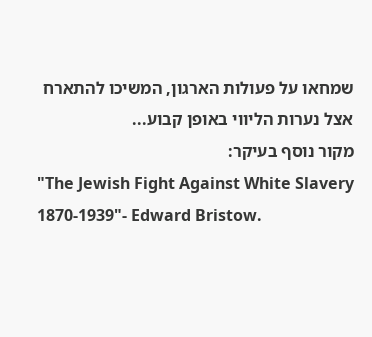שמחאו על פעולות הארגון, המשיכו להתארח אצל נערות הליווי באופן קבוע...
מקור נוסף בעיקר:
"The Jewish Fight Against White Slavery 1870-1939"- Edward Bristow.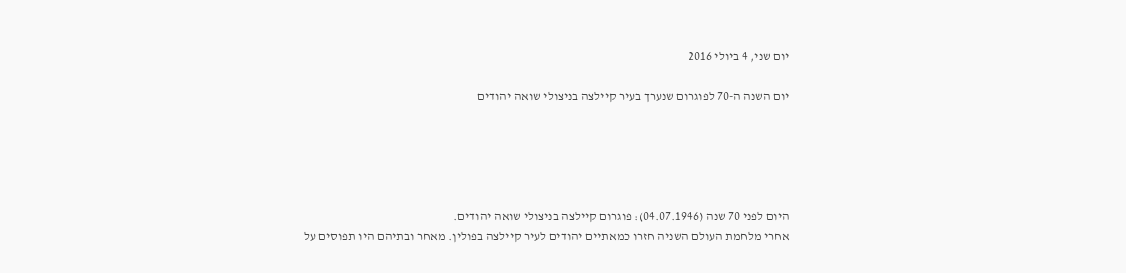יום שני, 4 ביולי 2016

יום השנה ה-70 לפוגרום שנערך בעיר קיילצה בניצולי שואה יהודים





היום לפני 70 שנה (04.07.1946): פוגרום קיילצה בניצולי שואה יהודים.
אחרי מלחמת העולם השניה חזרו כמאתיים יהודים לעיר קיילצה בפולין. מאחר ובתיהם היו תפוסים על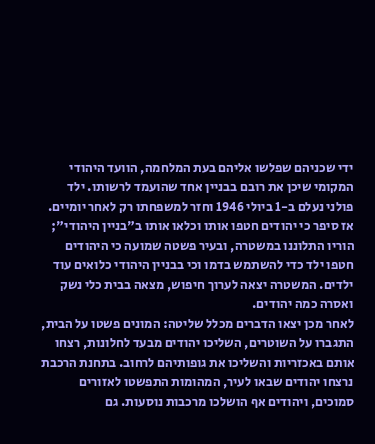ידי שכניהם שפלשו אליהם בעת המלחמה, הוועד היהודי המקומי שיכן את רובם בבניין אחד שהועמד לרשותו. ילד פולני נעלם ב-1 ביולי 1946 וחזר למשפחתו רק לאחר יומיים. אז סיפר כי יהודים חטפו אותו וכלאו אותו ב"בניין היהודי"; הוריו התלוננו במשטרה, ובעיר פשטה שמועה כי היהודים חטפו ילד כדי להשתמש בדמו וכי בבניין היהודי כלואים עוד ילדים. המשטרה יצאה לערוך חיפוש, מצאה בבית כלי נשק ואסרה כמה יהודים.
לאחר מכן יצאו הדברים מכלל שליטה: המונים פשטו על הבית, התגברו על השוטרים, השליכו יהודים מבעד לחלונות, רצחו אותם באכזריות והשליכו את גופותיהם לרחוב. בתחנת הרכבת נרצחו יהודים שבאו לעיר, המהומות התפשטו לאזורים סמוכים, ויהודים אף הושלכו מרכבות נוסעות. גם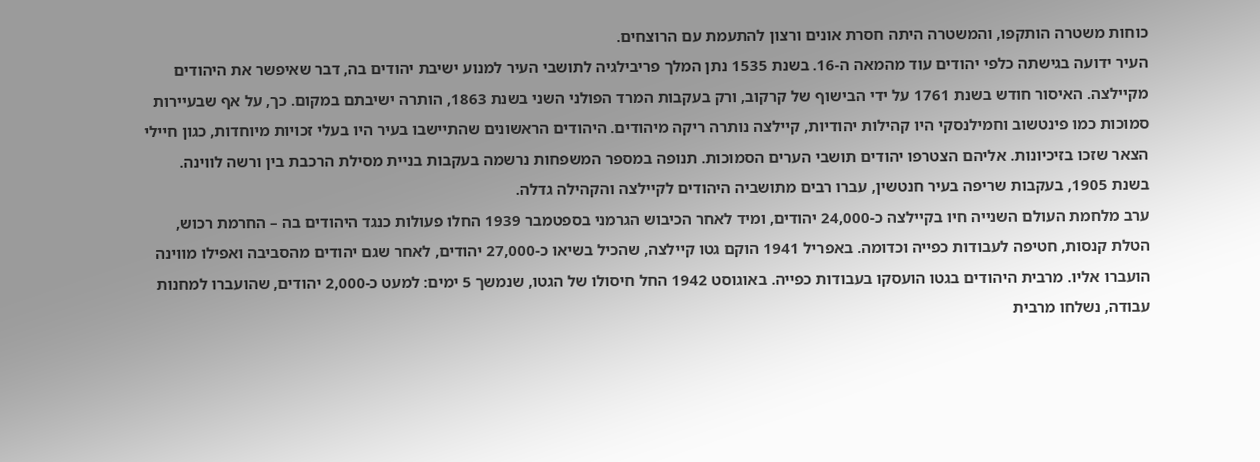כוחות משטרה הותקפו, והמשטרה היתה חסרת אונים ורצון להתעמת עם הרוצחים.
העיר ידועה בגישתה כלפי יהודים עוד מהמאה ה-16. בשנת 1535 נתן המלך פריבילגיה לתושבי העיר למנוע ישיבת יהודים בה, דבר שאיפשר את היהודים מקיילצה. האיסור חודש בשנת 1761 על ידי הבישוף של קרקוב, ורק בעקבות המרד הפולני השני בשנת 1863, הותרה ישיבתם במקום. כך, על אף שבעיירות סמוכות כמו פינטשוב וחמילנסקי היו קהילות יהודיות, קיילצה נותרה ריקה מיהודים. היהודים הראשונים שהתיישבו בעיר היו בעלי זכויות מיוחדות, כגון חיילי הצאר שזכו בזיכיונות. אליהם הצטרפו יהודים תושבי הערים הסמוכות. תנופה במספר המשפחות נרשמה בעקבות בניית מסילת הרכבת בין ורשה לווינה. בשנת 1905, בעקבות שריפה בעיר חנטשין, עברו רבים מתושביה היהודים לקיילצה והקהילה גדלה.
ערב מלחמת העולם השנייה חיו בקיילצה כ-24,000 יהודים, ומיד לאחר הכיבוש הגרמני בספטמבר 1939 החלו פעולות כנגד היהודים בה – החרמת רכוש, הטלת קנסות, חטיפה לעבודות כפייה וכדומה. באפריל 1941 הוקם גטו קיילצה, שהכיל בשיאו כ-27,000 יהודים, לאחר שגם יהודים מהסביבה ואפילו מווינה הועברו אליו. מרבית היהודים בגטו הועסקו בעבודות כפייה. באוגוסט 1942 החל חיסולו של הגטו, שנמשך 5 ימים: למעט כ-2,000 יהודים, שהועברו למחנות עבודה, נשלחו מרבית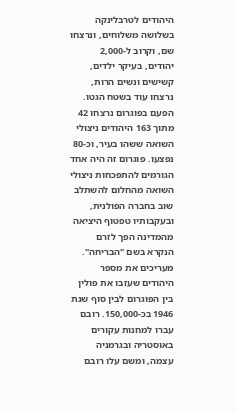היהודים לטרבלינקה בשלושה משלוחים, ונרצחו שם, וקרוב ל-2,000 יהודים, בעיקר ילדים, קשישים ונשים הרות, נרצחו עוד בשטח הגטו.
הפעם בפוגרום נרצחו 42 מתוך 163 היהודים ניצולי השואה ששהו בעיר, וכ-80 נפצעו. פוגרום זה היה אחד הגורמים להתפכחות ניצולי השואה מהחלום להשתלב שוב בחברה הפולנית, ובעקבותיו טפטוף היציאה מהמדינה הפך לזרם הנקרא בשם "הבריחה". מעריכים את מספר היהודים שעזבו את פולין בין הפוגרום לבין סוף שנת 1946 בכ-150,000. רובם עברו למחנות עקורים באוסטריה ובגרמניה עצמה, ומשם עלו רובם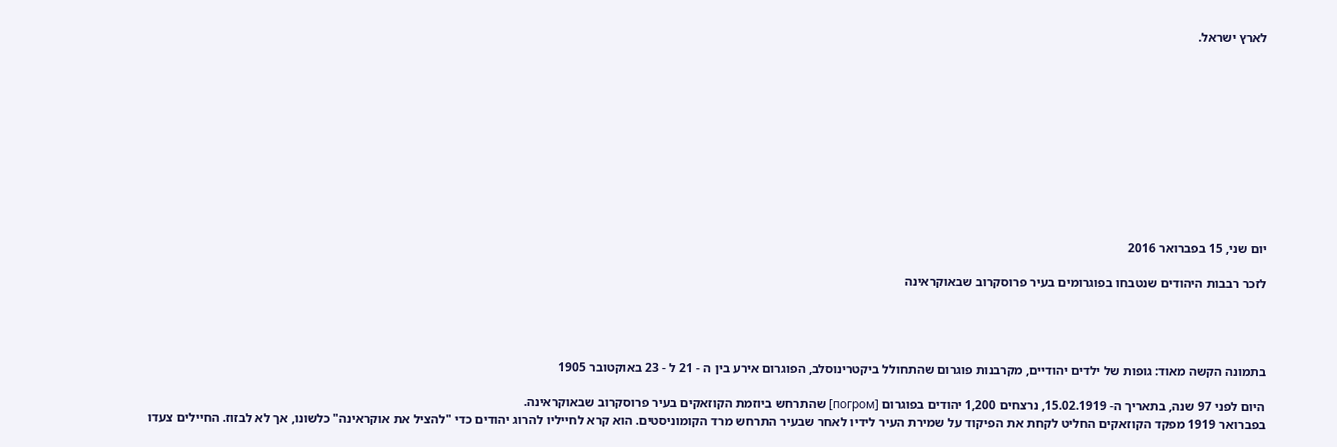לארץ ישראל.











יום שני, 15 בפברואר 2016

לזכר רבבות היהודים שנטבחו בפוגרומים בעיר פרוסקרוב שבאוקראינה




בתמונה הקשה מאוד: גופות של ילדים יהודיים, מקרבנות פוגרום שהתחולל ביקטרינוסלב, הפוגרום אירע בין ה - 21 ל - 23 באוקטובר 1905

היום לפני 97 שנה, בתאריך ה- 15.02.1919, נרצחים 1,200 יהודים בפוגרום [погром] שהתרחש ביוזמת הקוזאקים בעיר פרוסקרוב שבאוקראינה.
בפברואר 1919 מפקד הקוזאקים החליט לקחת את הפיקוד על שמירת העיר לידיו לאחר שבעיר התרחש מרד הקומוניסטים. הוא קרא לחייליו להרוג יהודים כדי "להציל את אוקראינה" כלשונו, אך לא לבזוז. החיילים צעדו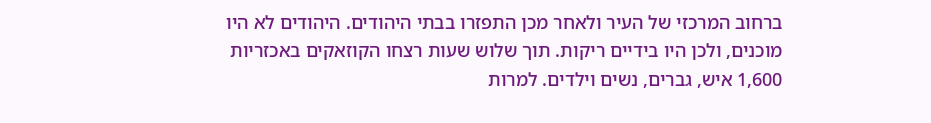ברחוב המרכזי של העיר ולאחר מכן התפזרו בבתי היהודים. היהודים לא היו מוכנים, ולכן היו בידיים ריקות. תוך שלוש שעות רצחו הקוזאקים באכזריות 1,600 איש, גברים, נשים וילדים. למרות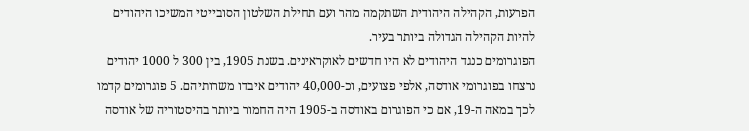הפרעות, הקהילה היהודית השתקמה מהר ועם תחילת השלטון הסובייטי המשיכו היהודים להיות הקהילה הגדולה ביותר בעיר.
הפוגרומים כנגד היהודים לא היו חדשים לאוקראינים. בשנת 1905, בין 300 ל 1000 יהודים נרצחו בפוגרומי אודסה, אלפי פצועים, וכ-40,000 יהודים איבדו משרותיהם. 5 פוגרומים קדמו לכך במאה ה-19, אם כי הפוגרום באודסה ב-1905 היה החמור ביותר בהיסטוריה של אודסה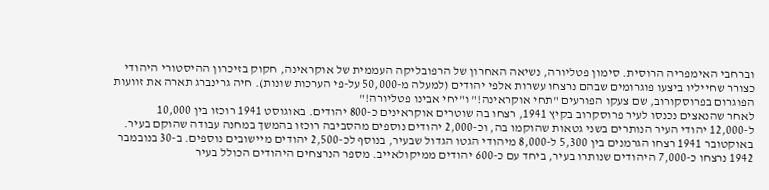וברחבי האימפריה הרוסית. סימון פטליורה, נשיאה האחרון של הרפובליקה העממית של אוקראינה, חקוק בזיכרון ההיסטורי היהודי כצורר שחייליו ביצעו פוגרומים שבהם נרצחו עשרות אלפי יהודים (למעלה מ-50,000 על-פי הערכות שונות). חיה גרינברג תארה את זוועות הפוגרום בפרוסקורוב, שם צעקו הפורעים "תחי אוקראינה!" ו"יחי אבינו פטליורה!"
לאחר שהנאצים נכנסו לעיר פרוסקרוב בקיץ 1941, רצחו בה שוטרים אוקראינים כ-800 יהודים. באוגוסט 1941 רוכזו בין 10,000 ל-12,000 יהודי העיר הנותרים בשני גטאות שהוקמו בה, וכ-2,000 יהודים נוספים מהסביבה רוכזו בהמשך במחנה עבודה שהוקם בעיר. באוקטובר 1941 רצחו הגרמנים בין 5,300 ל-8,000 מיהודי הגטו הגדול שבעיר, בנוסף לכ-2,500 יהודים מיישובים נוספים. ב-30 בנובמבר 1942 נרצחו כ-7,000 היהודים שנותרו בעיר, ביחד עם כ-600 יהודים ממיקולאייב. מספר הנרצחים היהודים הכולל בעיר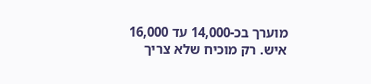מוערך בכ-14,000 עד 16,000 איש. רק מוכיח שלא צריך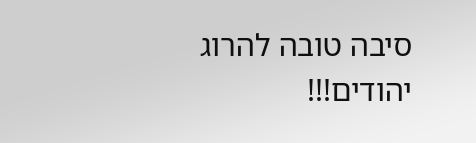סיבה טובה להרוג יהודים!!!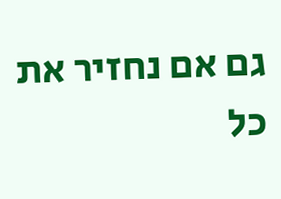גם אם נחזיר את כל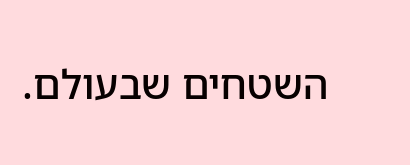השטחים שבעולם.